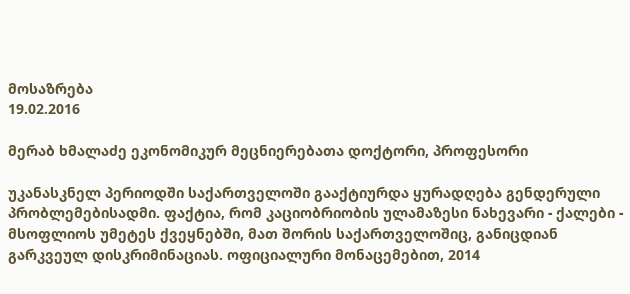მოსაზრება
19.02.2016

მერაბ ხმალაძე ეკონომიკურ მეცნიერებათა დოქტორი, პროფესორი

უკანასკნელ პერიოდში საქართველოში გააქტიურდა ყურადღება გენდერული პრობლემებისადმი. ფაქტია, რომ კაციობრიობის ულამაზესი ნახევარი - ქალები - მსოფლიოს უმეტეს ქვეყნებში, მათ შორის საქართველოშიც, განიცდიან გარკვეულ დისკრიმინაციას. ოფიციალური მონაცემებით, 2014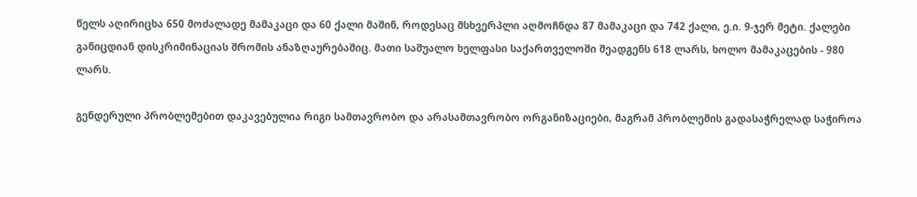წელს აღირიცხა 650 მოძალადე მამაკაცი და 60 ქალი მაშინ, როდესაც მსხვერპლი აღმოჩნდა 87 მამაკაცი და 742 ქალი, ე.ი. 9-ჯერ მეტი. ქალები განიცდიან დისკრიმინაციას შრომის ანაზღაურებაშიც. მათი საშუალო ხელფასი საქართველოში შეადგენს 618 ლარს, ხოლო მამაკაცების - 980 ლარს.

გენდერული პრობლემებით დაკავებულია რიგი სამთავრობო და არასამთავრობო ორგანიზაციები, მაგრამ პრობლემის გადასაჭრელად საჭიროა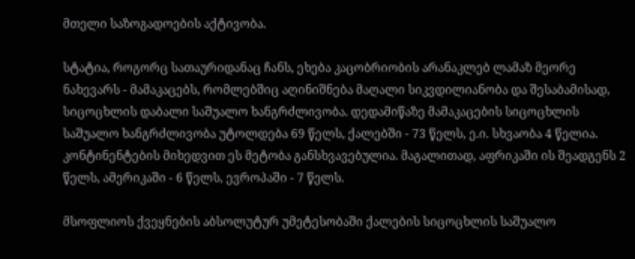მთელი საზოგადოების აქტივობა.

სტატია, როგორც სათაურიდანაც ჩანს, ეხება კაცობრიობის არანაკლებ ლამაზ მეორე ნახევარს - მამაკაცებს, რომლებშიც აღინიშნება მაღალი სიკვდილიანობა და შესაბამისად, სიცოცხლის დაბალი საშუალო ხანგრძლივობა. დედამიწაზე მამაკაცების სიცოცხლის საშუალო ხანგრძლივობა უტოლდება 69 წელს, ქალებში - 73 წელს, ე.ი. სხვაობა 4 წელია. კონტინენტების მიხედვით ეს მეტობა განსხვავებულია. მაგალითად, აფრიკაში ის შეადგენს 2 წელს, ამერიკაში - 6 წელს, ევროპაში - 7 წელს.

მსოფლიოს ქვეყნების აბსოლუტურ უმეტესობაში ქალების სიცოცხლის საშუალო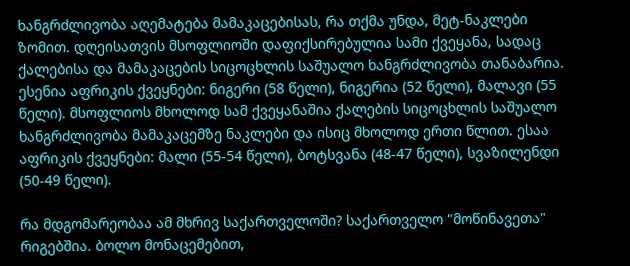ხანგრძლივობა აღემატება მამაკაცებისას, რა თქმა უნდა, მეტ-ნაკლები ზომით. დღეისათვის მსოფლიოში დაფიქსირებულია სამი ქვეყანა, სადაც ქალებისა და მამაკაცების სიცოცხლის საშუალო ხანგრძლივობა თანაბარია. ესენია აფრიკის ქვეყნები: ნიგერი (58 წელი), ნიგერია (52 წელი), მალავი (55 წელი). მსოფლიოს მხოლოდ სამ ქვეყანაშია ქალების სიცოცხლის საშუალო ხანგრძლივობა მამაკაცემზე ნაკლები და ისიც მხოლოდ ერთი წლით. ესაა აფრიკის ქვეყნები: მალი (55-54 წელი), ბოტსვანა (48-47 წელი), სვაზილენდი (50-49 წელი).

რა მდგომარეობაა ამ მხრივ საქართველოში? საქართველო "მოწინავეთა" რიგებშია. ბოლო მონაცემებით,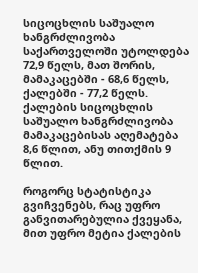სიცოცხლის საშუალო ხანგრძლივობა საქართველოში უტოლდება 72,9 წელს, მათ შორის, მამაკაცებში - 68,6 წელს, ქალებში - 77,2 წელს. ქალების სიცოცხლის საშუალო ხანგრძლივობა მამაკაცებისას აღემატება 8,6 წლით, ანუ თითქმის 9 წლით.

როგორც სტატისტიკა გვიჩვენებს, რაც უფრო განვითარებულია ქვეყანა, მით უფრო მეტია ქალების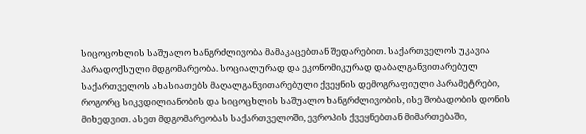სიცოცოხლის საშუალო ხანგრძლივობა მამაკაცებთან შედარებით. საქართველოს უკავია პარადოქსული მდგომარეობა. სოციალურად და ეკონომიკურად დაბალგანვითარებულ საქართველოს ახასიათებს მაღალგანვითარებული ქვეყნის დემოგრაფიული პარამეტრები, როგორც სიკვდილიანობის და სიცოცხლის საშუალო ხანგრძლივობის, ისე შობადობის დონის მიხედვით. ასეთ მდგომარეობას საქართველოში, ევროპის ქვეყნებთან მიმართებაში,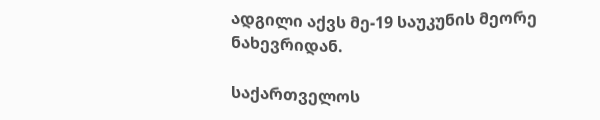ადგილი აქვს მე-19 საუკუნის მეორე ნახევრიდან.

საქართველოს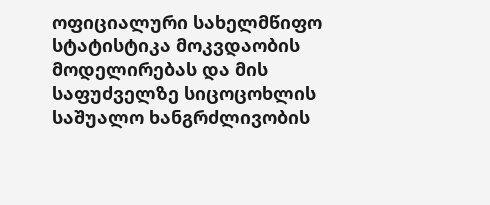ოფიციალური სახელმწიფო სტატისტიკა მოკვდაობის მოდელირებას და მის საფუძველზე სიცოცოხლის საშუალო ხანგრძლივობის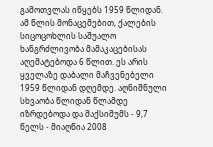გამოთვლას იწყებს 1959 წლიდან. ამ წლის მონაცემებით, ქალების სიცოცოხლის საშუალო ხანგრძლივობა მამაკაცებისას აღემატებოდა 6 წლით. ეს არის ყველაზე დაბალი მაჩვენებელი 1959 წლიდან დღემდე. აღნიშნული სხვაობა წლიდან წლამდე იზრდებოდა და მაქსიმუმს - 9,7 წელს - მიაღწია 2008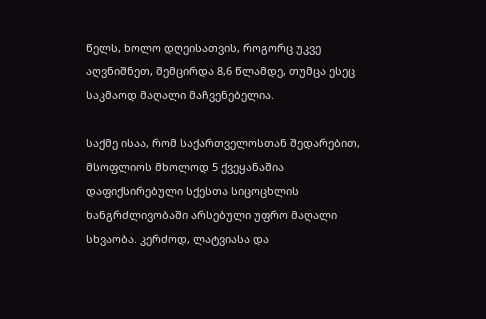წელს, ხოლო დღეისათვის, როგორც უკვე აღვნიშნეთ, შემცირდა 8,6 წლამდე, თუმცა ესეც საკმაოდ მაღალი მაჩვენებელია.

საქმე ისაა, რომ საქართველოსთან შედარებით, მსოფლიოს მხოლოდ 5 ქვეყანაშია დაფიქსირებული სქესთა სიცოცხლის ხანგრძლივობაში არსებული უფრო მაღალი სხვაობა. კერძოდ, ლატვიასა და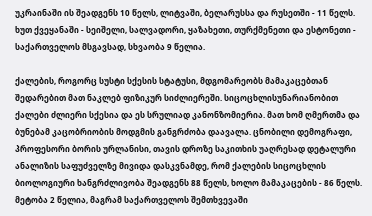უკრაინაში ის შეადგენს 10 წელს, ლიტვაში, ბელარუსსა და რუსეთში - 11 წელს. ხუთ ქვეყანაში - სეიშელი, სალვადორი, ყაზახეთი, თურქმენეთი და ესტონეთი - საქართველოს მსგავსად, სხვაობა 9 წელია.

ქალების, როგორც სუსტი სქესის სტატუსი, მდგომარეობს მამაკაცებთან შედარებით მათ ნაკლებ ფიზიკურ სიძლიერეში. სიცოცხლისუნარიანობით ქალები ძლიერი სქესია და ეს სრულიად კანონზომიერია. მათ ხომ ღმერთმა და ბუნებამ კაცობრიობის მოდგმის განგრძობა დაავალა. ცნობილი დემოგრაფი, პროფესორი ბორის ურლანისი, თავის დროზე საკითხის უაღრესად დეტალური ანალიზის საფუძველზე მივიდა დასკვნამდე, რომ ქალების სიცოცხლის ბიოლოგიური ხანგრძლივობა შეადგენს 88 წელს, ხოლო მამაკაცების - 86 წელს. მეტობა 2 წელია, მაგრამ საქართველოს შემთხვევაში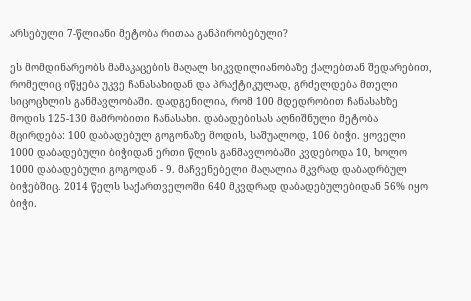არსებული 7-წლიანი მეტობა რითაა განპირობებული?

ეს მომდინარეობს მამაკაცების მაღალ სიკვდილიანობაზე ქალებთან შედარებით, რომელიც იწყება უკვე ჩანასახიდან და პრაქტიკულად, გრძელდება მთელი სიცოცხლის განმავლობაში. დადგენილია, რომ 100 მდედრობით ჩანასახზე მოდის 125-130 მამრობითი ჩანასახი. დაბადებისას აღნიშნული მეტობა მცირდება: 100 დაბადებულ გოგონაზე მოდის, საშუალოდ, 106 ბიჭი. ყოველი 1000 დაბადებული ბიჭიდან ერთი წლის განმავლობაში კვდებოდა 10, ხოლო 1000 დაბადებული გოგოდან - 9. მაჩვენებელი მაღალია მკვრად დაბადრბულ ბიჭებშიც. 2014 წელს საქართველოში 640 მკვდრად დაბადებულებიდან 56% იყო ბიჭი.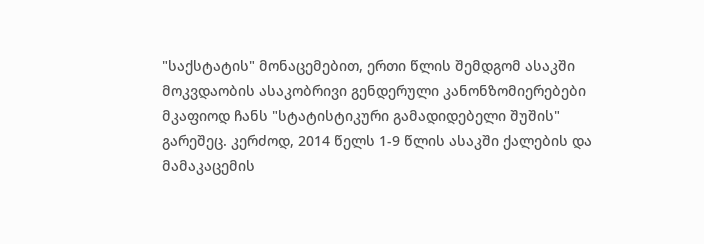"საქსტატის" მონაცემებით, ერთი წლის შემდგომ ასაკში მოკვდაობის ასაკობრივი გენდერული კანონზომიერებები მკაფიოდ ჩანს "სტატისტიკური გამადიდებელი შუშის" გარეშეც. კერძოდ, 2014 წელს 1-9 წლის ასაკში ქალების და მამაკაცემის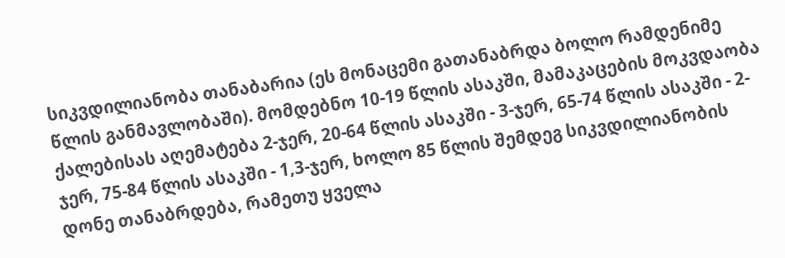სიკვდილიანობა თანაბარია (ეს მონაცემი გათანაბრდა ბოლო რამდენიმე წლის განმავლობაში). მომდებნო 10-19 წლის ასაკში, მამაკაცების მოკვდაობა ქალებისას აღემატება 2-ჯერ, 20-64 წლის ასაკში - 3-ჯერ, 65-74 წლის ასაკში - 2-ჯერ, 75-84 წლის ასაკში - 1,3-ჯერ, ხოლო 85 წლის შემდეგ სიკვდილიანობის დონე თანაბრდება, რამეთუ ყველა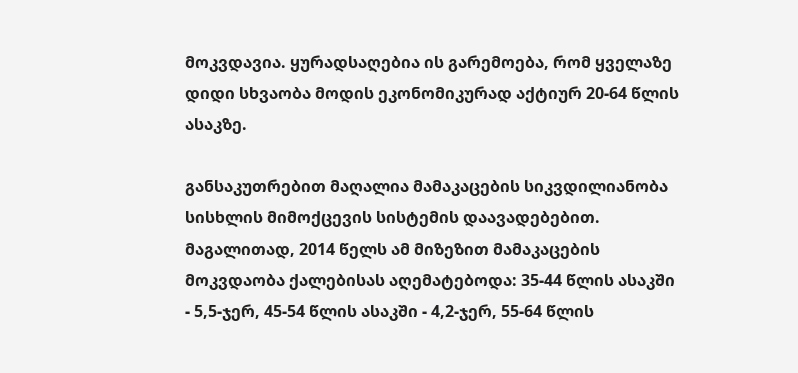მოკვდავია. ყურადსაღებია ის გარემოება, რომ ყველაზე დიდი სხვაობა მოდის ეკონომიკურად აქტიურ 20-64 წლის ასაკზე.

განსაკუთრებით მაღალია მამაკაცების სიკვდილიანობა სისხლის მიმოქცევის სისტემის დაავადებებით. მაგალითად, 2014 წელს ამ მიზეზით მამაკაცების მოკვდაობა ქალებისას აღემატებოდა: 35-44 წლის ასაკში - 5,5-ჯერ, 45-54 წლის ასაკში - 4,2-ჯერ, 55-64 წლის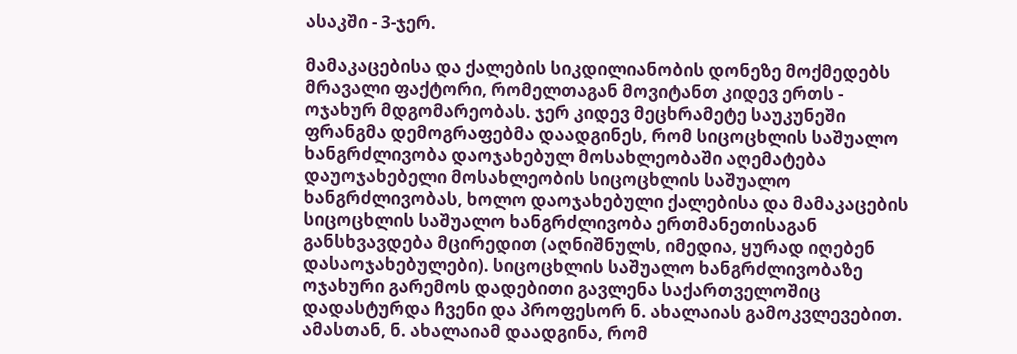ასაკში - 3-ჯერ.

მამაკაცებისა და ქალების სიკდილიანობის დონეზე მოქმედებს მრავალი ფაქტორი, რომელთაგან მოვიტანთ კიდევ ერთს - ოჯახურ მდგომარეობას. ჯერ კიდევ მეცხრამეტე საუკუნეში ფრანგმა დემოგრაფებმა დაადგინეს, რომ სიცოცხლის საშუალო ხანგრძლივობა დაოჯახებულ მოსახლეობაში აღემატება დაუოჯახებელი მოსახლეობის სიცოცხლის საშუალო ხანგრძლივობას, ხოლო დაოჯახებული ქალებისა და მამაკაცების სიცოცხლის საშუალო ხანგრძლივობა ერთმანეთისაგან განსხვავდება მცირედით (აღნიშნულს, იმედია, ყურად იღებენ დასაოჯახებულები). სიცოცხლის საშუალო ხანგრძლივობაზე ოჯახური გარემოს დადებითი გავლენა საქართველოშიც დადასტურდა ჩვენი და პროფესორ ნ. ახალაიას გამოკვლევებით. ამასთან, ნ. ახალაიამ დაადგინა, რომ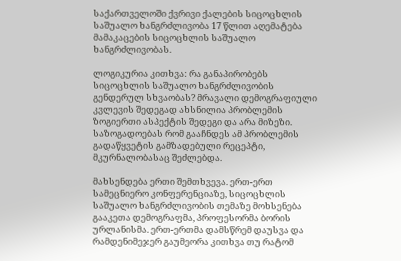საქართველოში ქვრივი ქალების სიცოცხლის საშუალო ხანგრძლივობა 17 წლით აღემატება მამაკაცების სიცოცხლის საშუალო ხანგრძლივობას.

ლოგიკურია კითხვა: რა განაპირობებს სიცოცხლის საშუალო ხანგრძლივობის გენდერულ სხვაობას? მრავალი დემოგრაფიული კვლევის შედეგად ახსნილია პრობლემის ზოგიერთი ასპექტის შედეგი და არა მიზეზი. საზოგადოებას რომ გააჩნდეს ამ პრობლემის გადაწყვეტის გამზადებული რეცეპტი, მკურნალობასაც შეძლებდა.

მახსენდება ერთი შემთხვევა. ერთ-ერთ სამეცნიერო კონფერენციაზე, სიცოცხლის საშუალო ხანგრძლივობის თემაზე მოხსენება გააკეთა დემოგრაფმა, პროფესორმა ბორის ურლანისმა. ერთ-ერთმა დამსწრემ დაუსვა და რამდენიმეჯერ გაუმეორა კითხვა თუ რატომ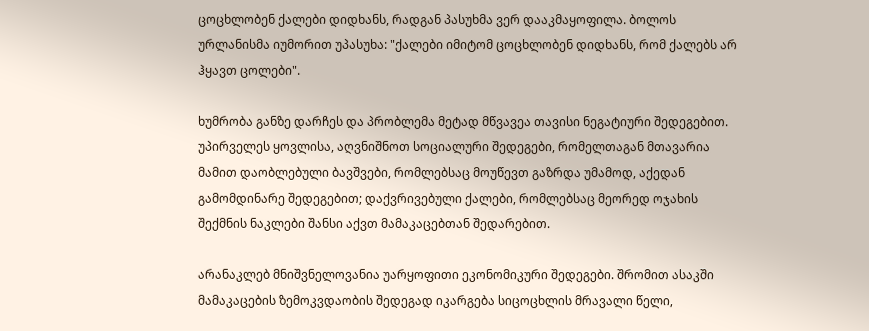ცოცხლობენ ქალები დიდხანს, რადგან პასუხმა ვერ დააკმაყოფილა. ბოლოს ურლანისმა იუმორით უპასუხა: "ქალები იმიტომ ცოცხლობენ დიდხანს, რომ ქალებს არ ჰყავთ ცოლები".

ხუმრობა განზე დარჩეს და პრობლემა მეტად მწვავეა თავისი ნეგატიური შედეგებით. უპირველეს ყოვლისა, აღვნიშნოთ სოციალური შედეგები, რომელთაგან მთავარია მამით დაობლებული ბავშვები, რომლებსაც მოუწევთ გაზრდა უმამოდ, აქედან გამომდინარე შედეგებით; დაქვრივებული ქალები, რომლებსაც მეორედ ოჯახის შექმნის ნაკლები შანსი აქვთ მამაკაცებთან შედარებით.

არანაკლებ მნიშვნელოვანია უარყოფითი ეკონომიკური შედეგები. შრომით ასაკში მამაკაცების ზემოკვდაობის შედეგად იკარგება სიცოცხლის მრავალი წელი,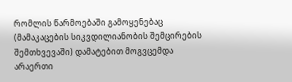რომლის წარმოებაში გამოყენებაც (მამაკაცების სიკვდილიანობის შემცირების შემთხვევაში) დამატებით მოგვცემდა არაერთი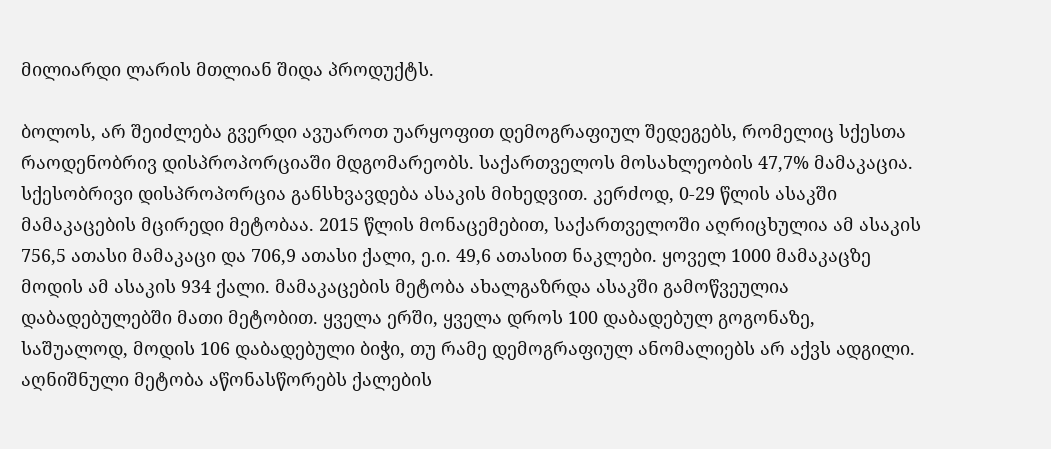მილიარდი ლარის მთლიან შიდა პროდუქტს.

ბოლოს, არ შეიძლება გვერდი ავუაროთ უარყოფით დემოგრაფიულ შედეგებს, რომელიც სქესთა რაოდენობრივ დისპროპორციაში მდგომარეობს. საქართველოს მოსახლეობის 47,7% მამაკაცია. სქესობრივი დისპროპორცია განსხვავდება ასაკის მიხედვით. კერძოდ, 0-29 წლის ასაკში მამაკაცების მცირედი მეტობაა. 2015 წლის მონაცემებით, საქართველოში აღრიცხულია ამ ასაკის 756,5 ათასი მამაკაცი და 706,9 ათასი ქალი, ე.ი. 49,6 ათასით ნაკლები. ყოველ 1000 მამაკაცზე მოდის ამ ასაკის 934 ქალი. მამაკაცების მეტობა ახალგაზრდა ასაკში გამოწვეულია დაბადებულებში მათი მეტობით. ყველა ერში, ყველა დროს 100 დაბადებულ გოგონაზე, საშუალოდ, მოდის 106 დაბადებული ბიჭი, თუ რამე დემოგრაფიულ ანომალიებს არ აქვს ადგილი. აღნიშნული მეტობა აწონასწორებს ქალების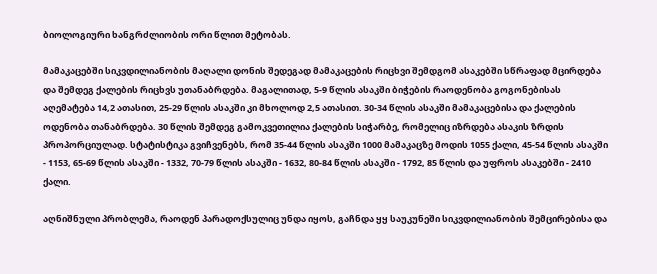ბიოლოგიური ხანგრძლიობის ორი წლით მეტობას.

მამაკაცებში სიკვდილიანობის მაღალი დონის შედეგად მამაკაცების რიცხვი შემდგომ ასაკებში სწრაფად მცირდება და შემდეგ ქალების რიცხვს უთანაბრდება. მაგალითად, 5-9 წლის ასაკში ბიჭების რაოდენობა გოგონებისას აღემატება 14,2 ათასით, 25-29 წლის ასაკში კი მხოლოდ 2,5 ათასით. 30-34 წლის ასაკში მამაკაცებისა და ქალების ოდენობა თანაბრდება. 30 წლის შემდეგ გამოკვეთილია ქალების სიჭარბე, რომელიც იზრდება ასაკის ზრდის პროპორციულად. სტატისტიკა გვიჩვენებს, რომ 35-44 წლის ასაკში 1000 მამაკაცზე მოდის 1055 ქალი, 45-54 წლის ასაკში - 1153, 65-69 წლის ასაკში - 1332, 70-79 წლის ასაკში - 1632, 80-84 წლის ასაკში - 1792, 85 წლის და უფროს ასაკებში - 2410 ქალი.

აღნიშნული პრობლემა, რაოდენ პარადოქსულიც უნდა იყოს, გაჩნდა ყყ საუკუნეში სიკვდილიანობის შემცირებისა და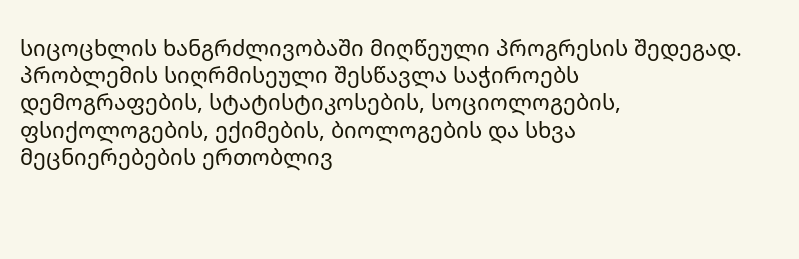სიცოცხლის ხანგრძლივობაში მიღწეული პროგრესის შედეგად. პრობლემის სიღრმისეული შესწავლა საჭიროებს დემოგრაფების, სტატისტიკოსების, სოციოლოგების, ფსიქოლოგების, ექიმების, ბიოლოგების და სხვა მეცნიერებების ერთობლივ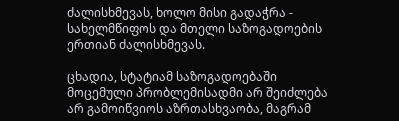ძალისხმევას, ხოლო მისი გადაჭრა - სახელმწიფოს და მთელი საზოგადოების ერთიან ძალისხმევას.

ცხადია, სტატიამ საზოგადოებაში მოცემული პრობლემისადმი არ შეიძლება არ გამოიწვიოს აზრთასხვაობა, მაგრამ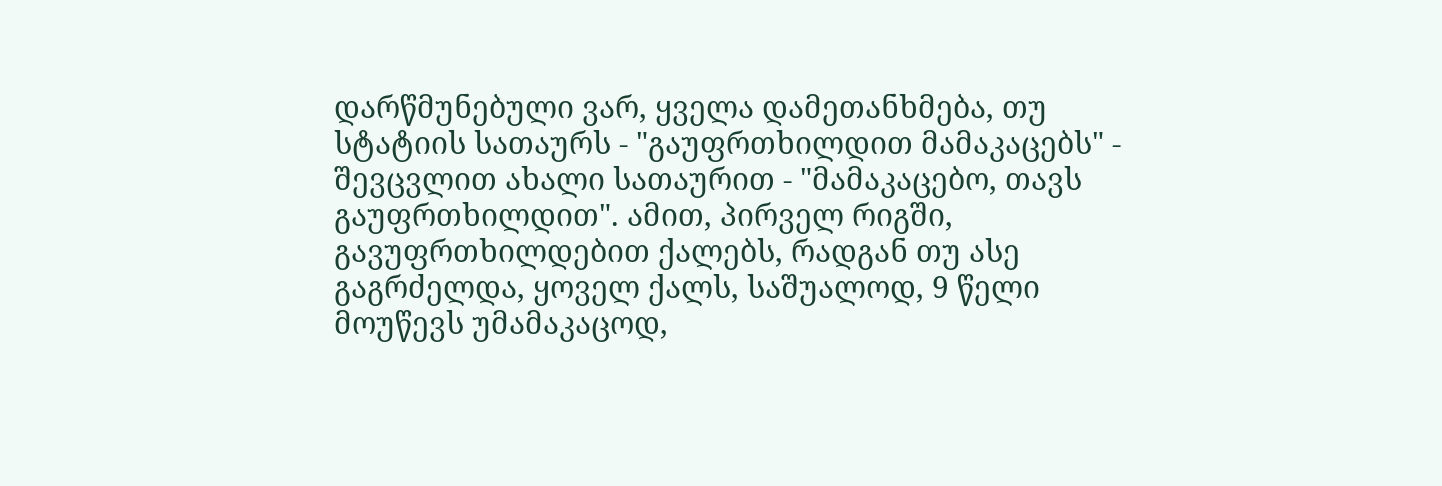დარწმუნებული ვარ, ყველა დამეთანხმება, თუ სტატიის სათაურს - "გაუფრთხილდით მამაკაცებს" - შევცვლით ახალი სათაურით - "მამაკაცებო, თავს გაუფრთხილდით". ამით, პირველ რიგში, გავუფრთხილდებით ქალებს, რადგან თუ ასე გაგრძელდა, ყოველ ქალს, საშუალოდ, 9 წელი მოუწევს უმამაკაცოდ,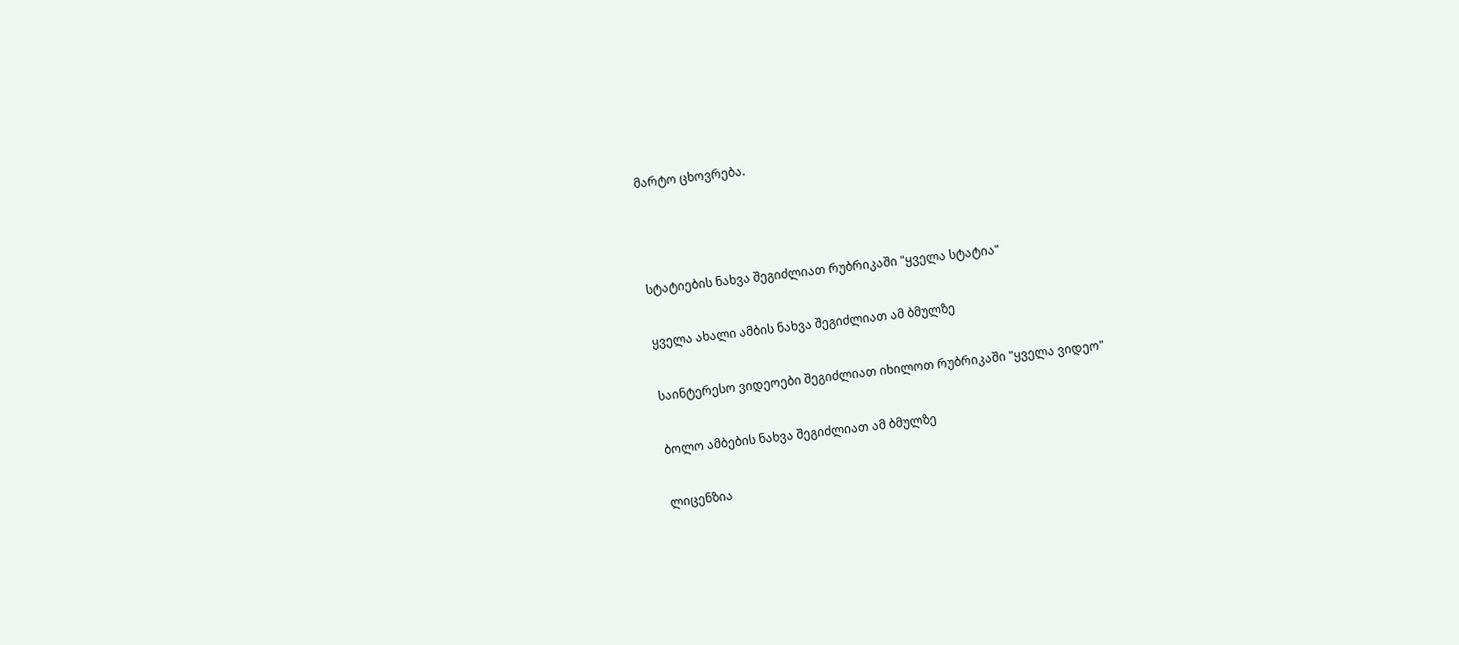მარტო ცხოვრება.



სტატიების ნახვა შეგიძლიათ რუბრიკაში "ყველა სტატია"

ყველა ახალი ამბის ნახვა შეგიძლიათ ამ ბმულზე

საინტერესო ვიდეოები შეგიძლიათ იხილოთ რუბრიკაში "ყველა ვიდეო"

ბოლო ამბების ნახვა შეგიძლიათ ამ ბმულზე

ლიცენზია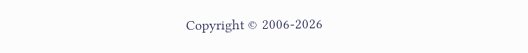Copyright © 2006-2026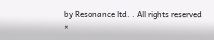by Resonance ltd. . All rights reserved
×